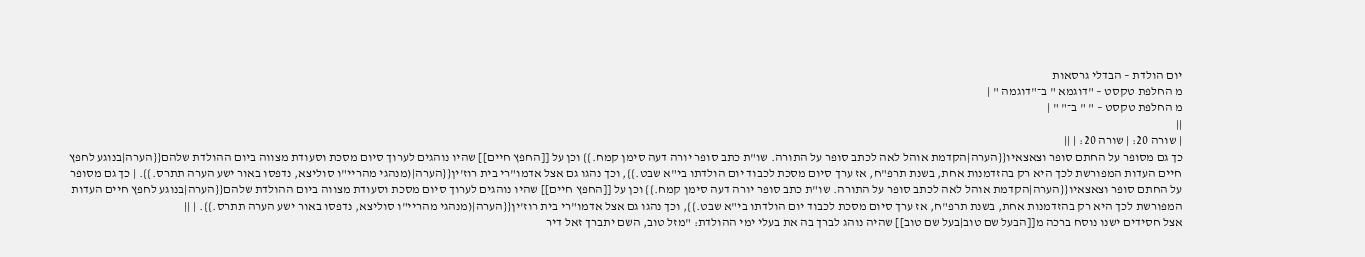יום הולדת – הבדלי גרסאות
מ החלפת טקסט – "דוגמא " ב־"דוגמה " |
מ החלפת טקסט – " " ב־" " |
||
| שורה 20: | שורה 20: | ||
כך גם מסופר על החתם סופר וצאצאיו{{הערה|הקדמת אוהל לאה לכתב סופר על התורה. שו"ת כתב סופר יורה דעה סימן קמח.}} וכן על [[החפץ חיים]] שהיו נוהגים לערוך סיום מסכת וסעודת מצווה ביום ההולדת שלהם{{הערה|בנוגע לחפץ חיים העדות המפורשת לכך היא רק בהזדמנות אחת, בשנת תרפ"ח, אז ערך סיום מסכת לכבוד יום הולדתו בי"א שבט.}}, וכך נהגו גם אצל אדמו"רי בית רוז'ין{{הערה|(מנהגי מהריי"ו סוליצא, נדפסו באור ישע הערה תתרס.}}. | כך גם מסופר על החתם סופר וצאצאיו{{הערה|הקדמת אוהל לאה לכתב סופר על התורה. שו"ת כתב סופר יורה דעה סימן קמח.}} וכן על [[החפץ חיים]] שהיו נוהגים לערוך סיום מסכת וסעודת מצווה ביום ההולדת שלהם{{הערה|בנוגע לחפץ חיים העדות המפורשת לכך היא רק בהזדמנות אחת, בשנת תרפ"ח, אז ערך סיום מסכת לכבוד יום הולדתו בי"א שבט.}}, וכך נהגו גם אצל אדמו"רי בית רוז'ין{{הערה|(מנהגי מהריי"ו סוליצא, נדפסו באור ישע הערה תתרס.}}. | ||
אצל חסידים ישנו נוסח ברכה מ[[הבעל שם טוב|בעל שם טוב]] שהיה נוהג לברך בה את בעלי ימי ההולדת: "מזל טוב, השם יתברך זאל דיר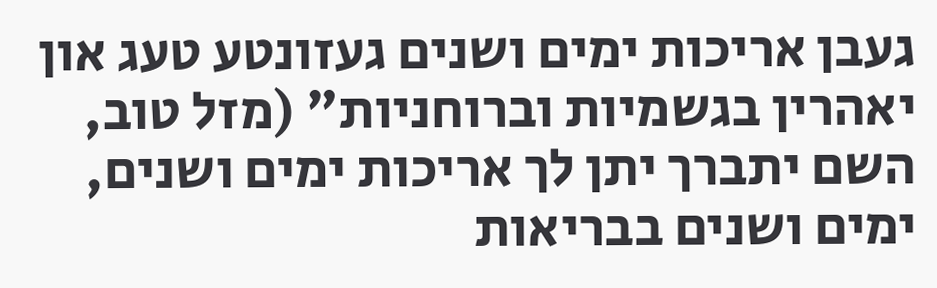געבן אריכות ימים ושנים געזונטע טעג און יאהרין בגשמיות וברוחניות" (מזל טוב, השם יתברך יתן לך אריכות ימים ושנים, ימים ושנים בבריאות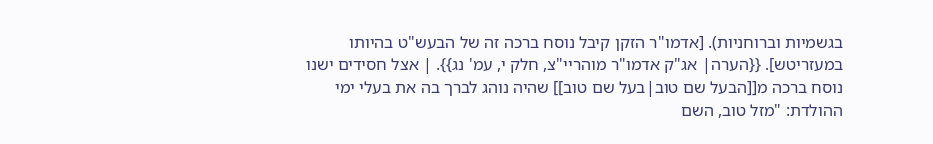בגשמיות וברוחניות). [אדמו"ר הזקן קיבל נוסח ברכה זה של הבעש"ט בהיותו במעזריטש]. {{הערה| אג"ק אדמו"ר מוהריי"צ, חלק י, עמ' נג}}. | אצל חסידים ישנו נוסח ברכה מ[[הבעל שם טוב|בעל שם טוב]] שהיה נוהג לברך בה את בעלי ימי ההולדת: "מזל טוב, השם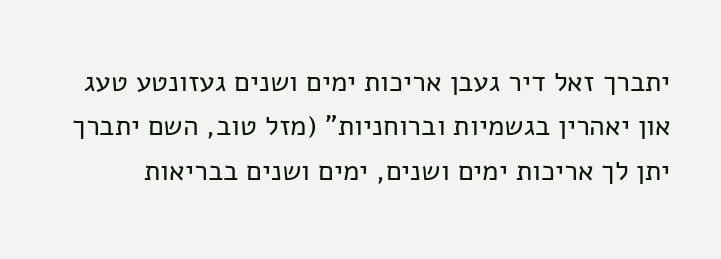יתברך זאל דיר געבן אריכות ימים ושנים געזונטע טעג און יאהרין בגשמיות וברוחניות" (מזל טוב, השם יתברך יתן לך אריכות ימים ושנים, ימים ושנים בבריאות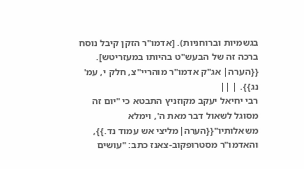בגשמיות וברוחניות). [אדמו"ר הזקן קיבל נוסח ברכה זה של הבעש"ט בהיותו במעזריטש]. {{הערה| אג"ק אדמו"ר מוהריי"צ, חלק י, עמ' נג}}. | ||
רבי יחיאל יעקב מקוזניץ התבטא כי "יום זה מסוגל לשאול דבר מאת ה', וימלא משאלותיו"{{הערה|מליצי אש עמוד נד.}}, והאדמו"ר מסטרופקוב-צאנז כתב: "עושים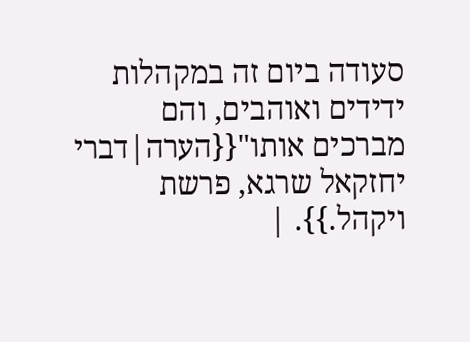סעודה ביום זה במקהלות ידידים ואוהבים, והם מברכים אותו"{{הערה|דברי יחזקאל שרגא, פרשת ויקהל.}}. |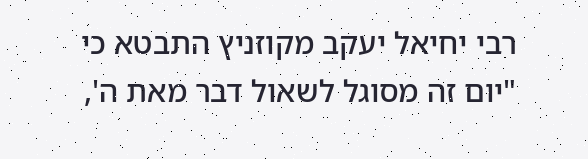רבי יחיאל יעקב מקוזניץ התבטא כי "יום זה מסוגל לשאול דבר מאת ה',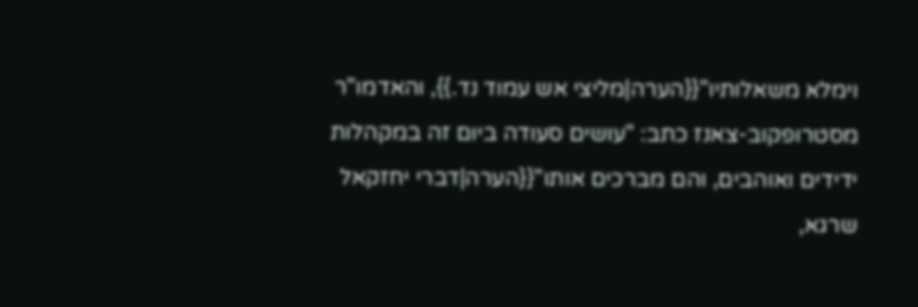וימלא משאלותיו"{{הערה|מליצי אש עמוד נד.}}, והאדמו"ר מסטרופקוב-צאנז כתב: "עושים סעודה ביום זה במקהלות ידידים ואוהבים, והם מברכים אותו"{{הערה|דברי יחזקאל שרגא,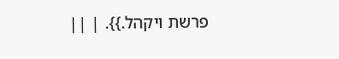פרשת ויקהל.}}. | ||